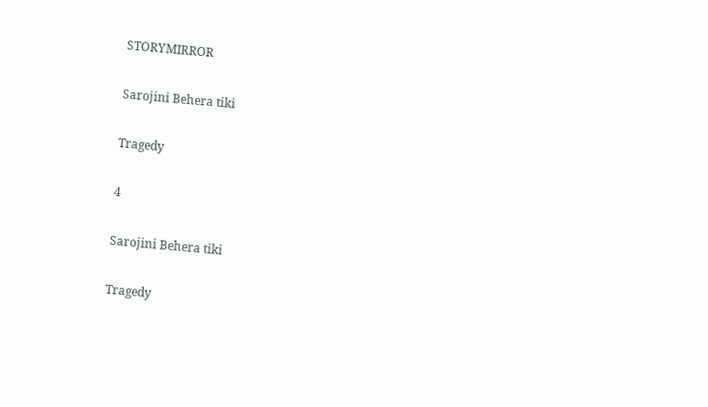STORYMIRROR

Sarojini Behera tiki

Tragedy

4

Sarojini Behera tiki

Tragedy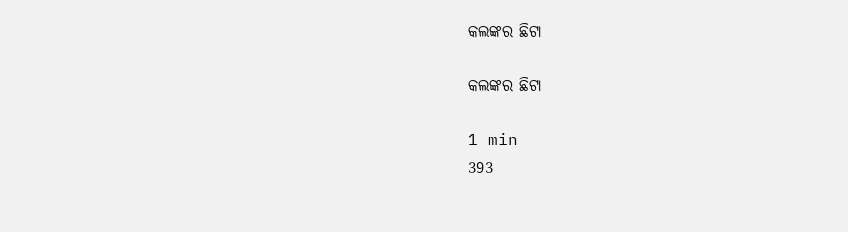କଲଙ୍କର ଛିଟା

କଲଙ୍କର ଛିଟା

1 min
393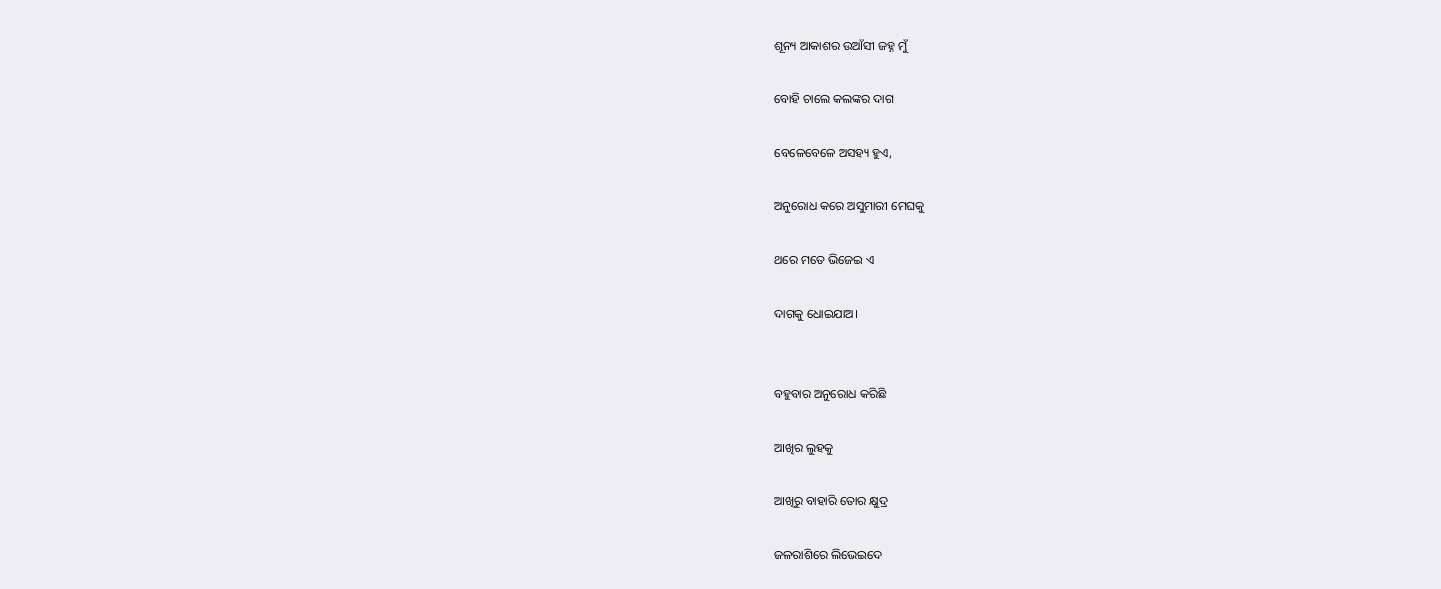ଶୂନ୍ୟ ଆକାଶର ଉଆଁସୀ ଜହ୍ନ ମୁଁ

ବୋହି ଚାଲେ କଲଙ୍କର ଦାଗ

ବେଳେବେଳେ ଅସହ୍ୟ ହୁଏ,

ଅନୁରୋଧ କରେ ଅସୁମାରୀ ମେଘକୁ

ଥରେ ମତେ ଭିଜେଇ ଏ

ଦାଗକୁ ଧୋଇଯାଅ।


ବହୁବାର ଅନୁରୋଧ କରିଛି

ଆଖିର ଲୁହକୁ

ଆଖିରୁ ବାହାରି ତୋର କ୍ଷୁଦ୍ର

ଜଳରାଶିରେ ଲିଭେଇଦେ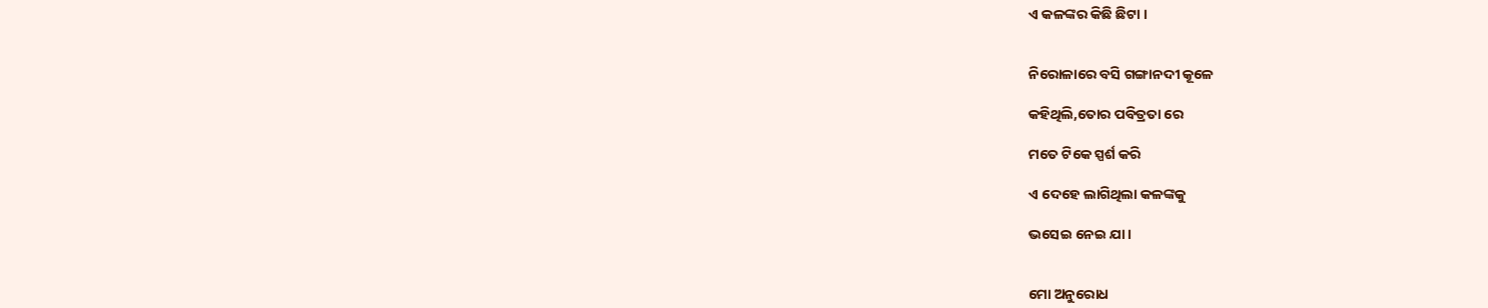ଏ କଳଙ୍କର କିଛି ଛିଟା ।


ନିରୋଳାରେ ବସି ଗଙ୍ଗାନଦୀ କୂଳେ

କହିଥିଲି,ତୋର ପବିତ୍ରତା ରେ

ମତେ ଟିକେ ସ୍ପର୍ଶ କରି

ଏ ଦେହେ ଲାଗିଥିଲା କଳଙ୍କକୁ

ଭସେଇ ନେଇ ଯା।


ମୋ ଅନୁରୋଧ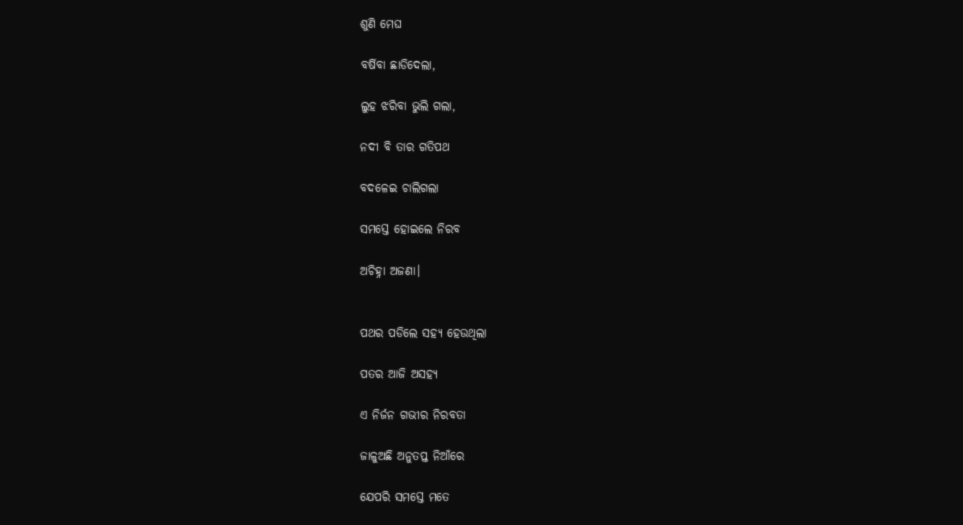ଶୁଣି ମେଘ

ବର୍ଷିବା ଛାଡିଦେଲା,

ଲୁହ ଝରିବା ଭୁଲି ଗଲା,

ନଦୀ ବି ତାର ଗତିପଥ

ବଦଳେଇ ଚାଲିଗଲା

ସମସ୍ତେ ହୋଇଲେ ନିରବ

ଅଚିହ୍ନା ଅଜଣା।


ପଥର ପଡିଲେ ସହ୍ୟ ହେଉଥିଲା

ପତର ଆଜି ଅସହ୍ୟ

ଏ ନିର୍ଜନ ଗଭୀର ନିରବତା

ଜାଳୁଅଛି ଅନୁତପ୍ତ ନିଆଁରେ

ଯେପରି ସମସ୍ତେ ମତେ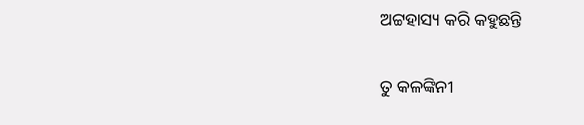ଅଟ୍ଟହାସ୍ୟ କରି କହୁଛନ୍ତି

ତୁ କଳଙ୍କିନୀ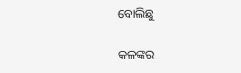ବୋଲିଛୁ

କଳଙ୍କର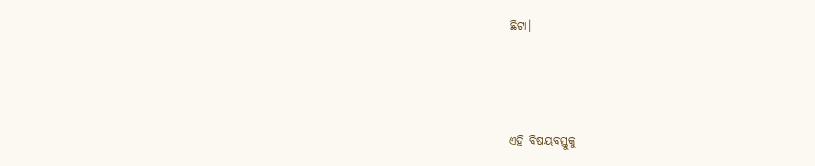ଛିଟା।



ଏହି ବିଷୟବସ୍ତୁକୁ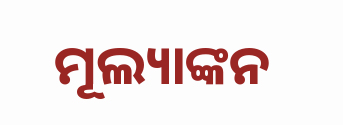ମୂଲ୍ୟାଙ୍କନ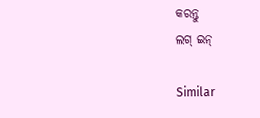କରନ୍ତୁ
ଲଗ୍ ଇନ୍

Similar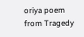oriya poem from Tragedy